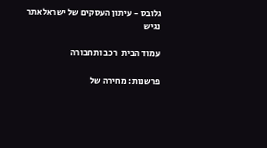גלובס - עיתון העסקים של ישראלאתר נגיש

עמוד הבית  רכב ותחבורה

פרשנות: מחירה של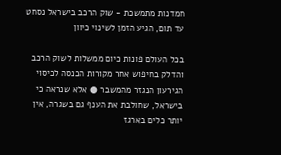חמדנות מתמשכת - שוק הרכב בישראל נסחט עד תום, הגיע הזמן לשינוי כיוון

בכל העולם פונות כיום ממשלות לשוק הרכב והדלק בחיפוש אחר מקורות הכנסה לכיסוי הגירעון הנגזר מהמשבר ● אלא שנראה כי בישראל, שחולבת את הענף גם בשגרה, אין יותר כלים בארגז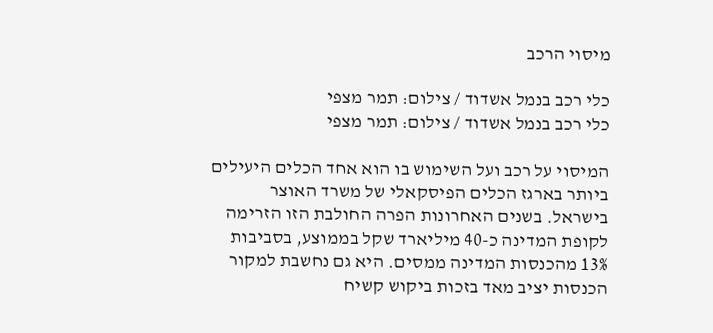מיסוי הרכב

כלי רכב בנמל אשדוד / צילום: תמר מצפי
כלי רכב בנמל אשדוד / צילום: תמר מצפי

המיסוי על רכב ועל השימוש בו הוא אחד הכלים היעילים ביותר בארגז הכלים הפיסקאלי של משרד האוצר בישראל. בשנים האחרונות הפרה החולבת הזו הזרימה לקופת המדינה כ-40 מיליארד שקל בממוצע, בסביבות 13% מהכנסות המדינה ממסים. היא גם נחשבת למקור הכנסות יציב מאד בזכות ביקוש קשיח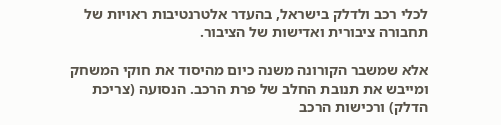לכלי רכב ולדלק בישראל, בהעדר אלטרנטיבות ראויות של תחבורה ציבורית ואדישות של הציבור.

אלא שמשבר הקורונה משנה כיום מהיסוד את חוקי המשחק ומייבש את תנובת החלב של פרת הרכב. הנסועה (צריכת הדלק) ורכישות הרכב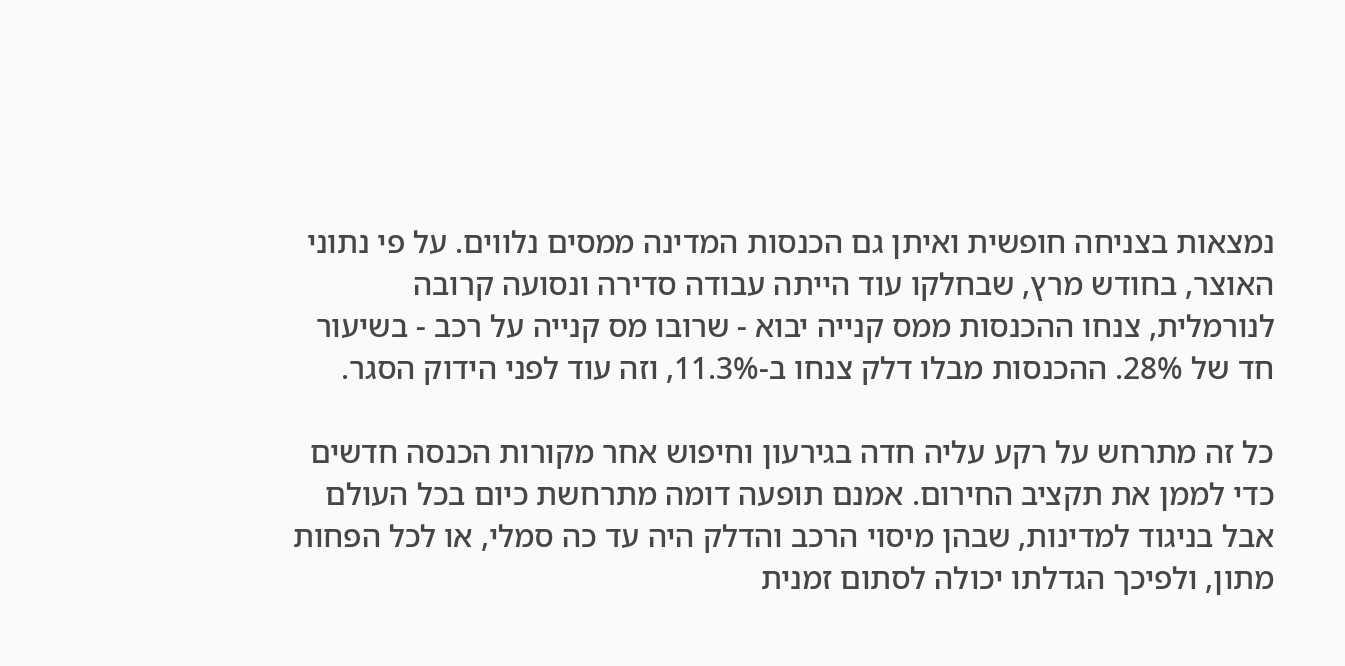נמצאות בצניחה חופשית ואיתן גם הכנסות המדינה ממסים נלווים. על פי נתוני האוצר, בחודש מרץ, שבחלקו עוד הייתה עבודה סדירה ונסועה קרובה לנורמלית, צנחו ההכנסות ממס קנייה יבוא - שרובו מס קנייה על רכב - בשיעור חד של 28%. ההכנסות מבלו דלק צנחו ב-11.3%, וזה עוד לפני הידוק הסגר.

כל זה מתרחש על רקע עליה חדה בגירעון וחיפוש אחר מקורות הכנסה חדשים כדי לממן את תקציב החירום. אמנם תופעה דומה מתרחשת כיום בכל העולם אבל בניגוד למדינות, שבהן מיסוי הרכב והדלק היה עד כה סמלי, או לכל הפחות מתון, ולפיכך הגדלתו יכולה לסתום זמנית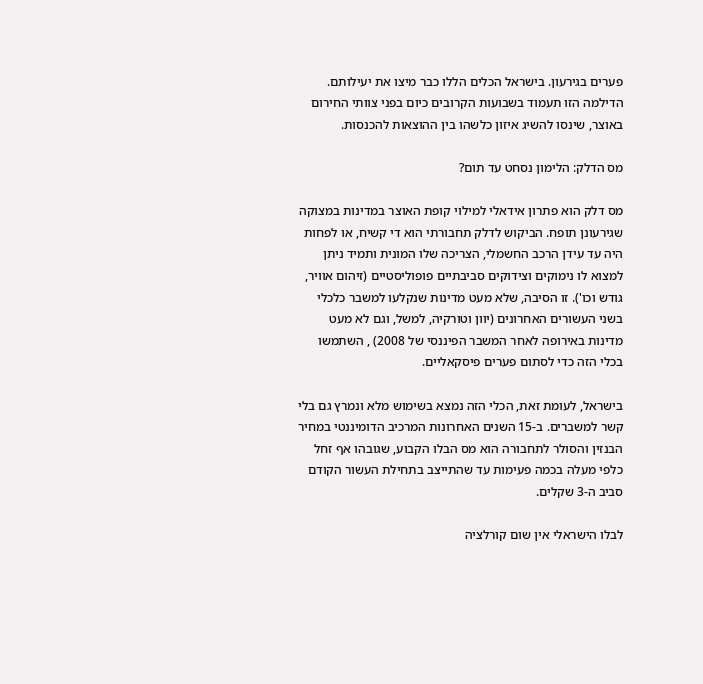פערים בגירעון. בישראל הכלים הללו כבר מיצו את יעילותם. הדילמה הזו תעמוד בשבועות הקרובים כיום בפני צוותי החירום באוצר, שינסו להשיג איזון כלשהו בין ההוצאות להכנסות.

מס הדלק: הלימון נסחט עד תום?

מס דלק הוא פתרון אידאלי למילוי קופת האוצר במדינות במצוקה שגירעונן תופח. הביקוש לדלק תחבורתי הוא די קשיח, או לפחות היה עד עידן הרכב החשמלי, הצריכה שלו המונית ותמיד ניתן למצוא לו נימוקים וצידוקים סביבתיים פופוליסטיים (זיהום אוויר, גודש וכו'). זו הסיבה, שלא מעט מדינות שנקלעו למשבר כלכלי בשני העשורים האחרונים (יוון וטורקיה, למשל, וגם לא מעט מדינות באירופה לאחר המשבר הפיננסי של 2008) , השתמשו בכלי הזה כדי לסתום פערים פיסקאליים.

בישראל, לעומת זאת, הכלי הזה נמצא בשימוש מלא ונמרץ גם בלי קשר למשברים. ב-15 השנים האחרונות המרכיב הדומיננטי במחיר הבנזין והסולר לתחבורה הוא מס הבלו הקבוע, שגובהו אף זחל כלפי מעלה בכמה פעימות עד שהתייצב בתחילת העשור הקודם סביב ה-3 שקלים.

לבלו הישראלי אין שום קורלציה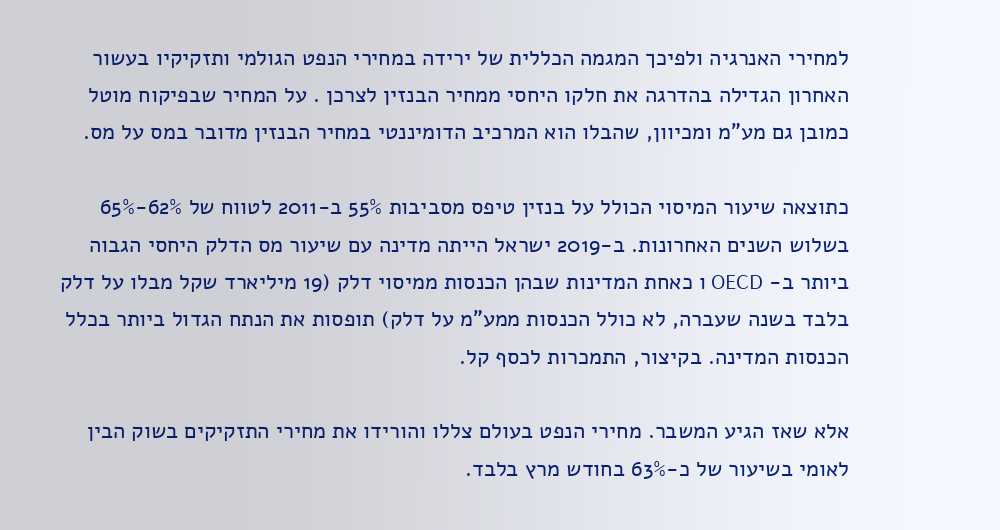למחירי האנרגיה ולפיכך המגמה הכללית של ירידה במחירי הנפט הגולמי ותזקיקיו בעשור האחרון הגדילה בהדרגה את חלקו היחסי ממחיר הבנזין לצרכן . על המחיר שבפיקוח מוטל כמובן גם מע"מ ומכיוון, שהבלו הוא המרכיב הדומיננטי במחיר הבנזין מדובר במס על מס.

כתוצאה שיעור המיסוי הכולל על בנזין טיפס מסביבות 55% ב-2011 לטווח של 62%-65% בשלוש השנים האחרונות. ב-2019 ישראל הייתה מדינה עם שיעור מס הדלק היחסי הגבוה ביותר ב- OECD ו כאחת המדינות שבהן הכנסות ממיסוי דלק (19 מיליארד שקל מבלו על דלק בלבד בשנה שעברה, לא כולל הכנסות ממע"מ על דלק) תופסות את הנתח הגדול ביותר בכלל הכנסות המדינה. בקיצור, התמכרות לכסף קל.

אלא שאז הגיע המשבר. מחירי הנפט בעולם צללו והורידו את מחירי התזקיקים בשוק הבין לאומי בשיעור של כ-63% בחודש מרץ בלבד.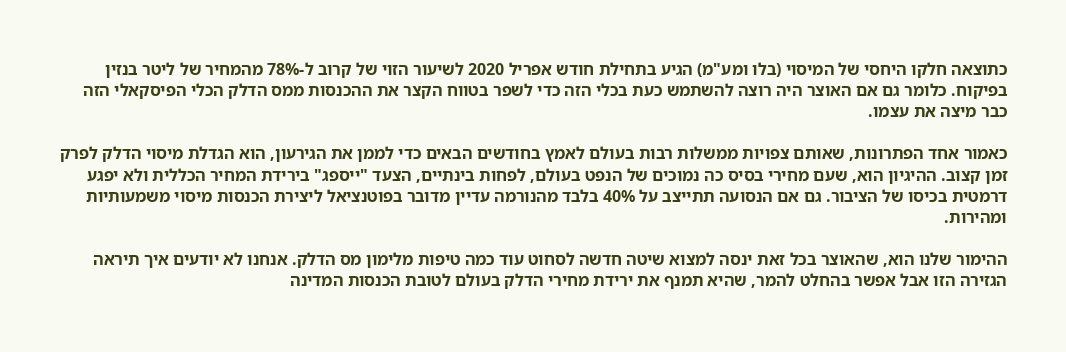כתוצאה חלקו היחסי של המיסוי (בלו ומע"מ) הגיע בתחילת חודש אפריל 2020 לשיעור הזוי של קרוב ל-78% מהמחיר של ליטר בנזין בפיקוח. כלומר גם אם האוצר היה רוצה להשתמש כעת בכלי הזה כדי לשפר בטווח הקצר את ההכנסות ממס הדלק הכלי הפיסקאלי הזה כבר מיצה את עצמו.

כאמור אחד הפתרונות, שאותם צפויות ממשלות רבות בעולם לאמץ בחודשים הבאים כדי לממן את הגירעון, הוא הגדלת מיסוי הדלק לפרק זמן קצוב. ההיגיון הוא, שעם מחירי בסיס כה נמוכים של הנפט בעולם, לפחות בינתיים, הצעד "ייספג" בירידת המחיר הכללית ולא יפגע דרמטית בכיסו של הציבור. גם אם הנסועה תתייצב על 40% בלבד מהנורמה עדיין מדובר בפוטנציאל ליצירת הכנסות מיסוי משמעותיות ומהירות.

ההימור שלנו הוא, שהאוצר בכל זאת ינסה למצוא שיטה חדשה לסחוט עוד כמה טיפות מלימון מס הדלק. אנחנו לא יודעים איך תיראה הגזירה הזו אבל אפשר בהחלט להמר, שהיא תמנף את ירידת מחירי הדלק בעולם לטובת הכנסות המדינה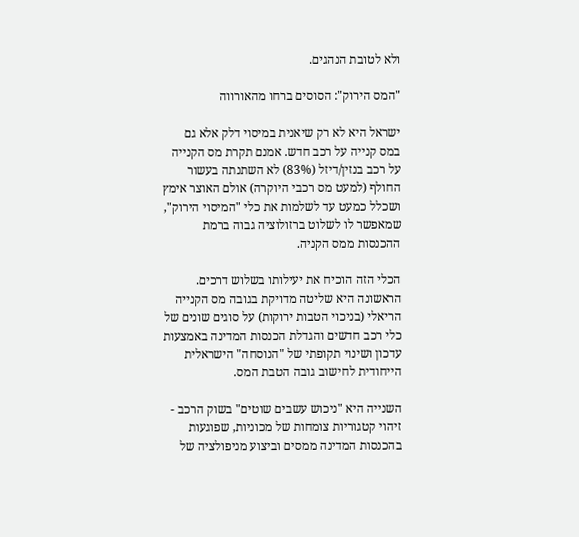ולא לטובת הנהגים.

"המס הירוק": הסוסים ברחו מהאורווה

ישראל היא לא רק שיאנית במיסוי דלק אלא גם במס קנייה על רכב חדש. אמנם תקרת מס הקנייה על רכב בנזין/דיזל (83%) לא השתנתה בעשור החולף (למעט מס רכבי היוקרה) אולם האוצר אימץ ושכלל כמעט עד לשלמות את כלי "המיסוי הירוק", שמאפשר לו לשלוט ברזולוציה גבוה ברמת ההכנסות ממס הקניה.

הכלי הזה הוכיח את יעילותו בשלוש דרכים. הראשונה היא שליטה מדויקת בגובה מס הקנייה הריאלי (בניכוי הטבות ירוקות) על סוגים שונים של כלי רכב חדשים והגדלת הכנסות המדינה באמצעות עדכון ושינוי תקופתי של "הנוסחה" הישראלית הייחודית לחישוב גובה הטבת המס.

השנייה היא "ניכוש עשבים שוטים" בשוק הרכב - זיהוי קטגוריות צומחות של מכוניות, שפוגעות בהכנסות המדינה ממסים וביצוע מניפולציה של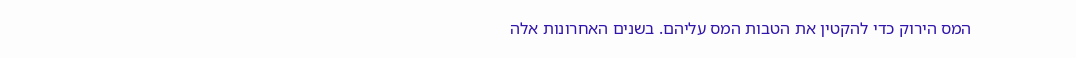המס הירוק כדי להקטין את הטבות המס עליהם. בשנים האחרונות אלה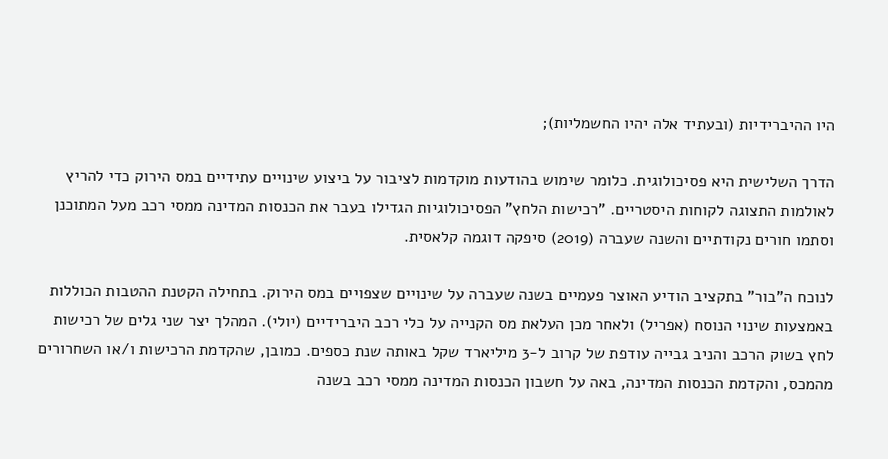היו ההיברידיות (ובעתיד אלה יהיו החשמליות);

הדרך השלישית היא פסיכולוגית. כלומר שימוש בהודעות מוקדמות לציבור על ביצוע שינויים עתידיים במס הירוק כדי להריץ לאולמות התצוגה לקוחות היסטריים. "רכישות הלחץ" הפסיכולוגיות הגדילו בעבר את הכנסות המדינה ממסי רכב מעל המתוכנן וסתמו חורים נקודתיים והשנה שעברה (2019) סיפקה דוגמה קלאסית.

לנוכח ה"בור" בתקציב הודיע האוצר פעמיים בשנה שעברה על שינויים שצפויים במס הירוק. בתחילה הקטנת ההטבות הכוללות באמצעות שינוי הנוסח (אפריל) ולאחר מכן העלאת מס הקנייה על כלי רכב היברידיים (יולי). המהלך יצר שני גלים של רכישות לחץ בשוק הרכב והניב גבייה עודפת של קרוב ל-3 מיליארד שקל באותה שנת כספים. כמובן, שהקדמת הרכישות ו/או השחרורים מהמכס, והקדמת הכנסות המדינה, באה על חשבון הכנסות המדינה ממסי רכב בשנה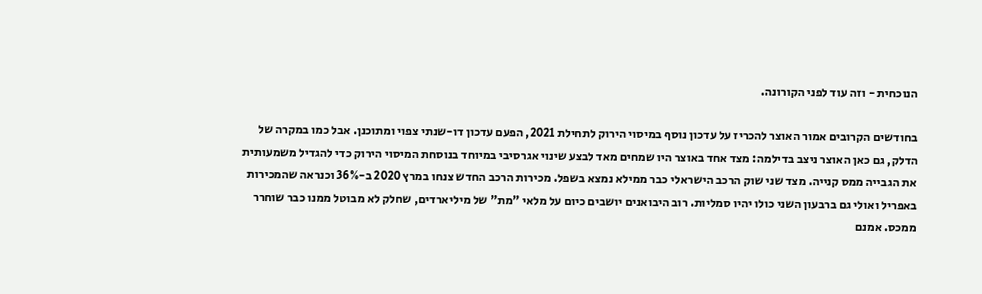הנוכחית - וזה עוד לפני הקורונה.

בחודשים הקרובים אמור האוצר להכריז על עדכון נוסף במיסוי הירוק לתחילת 2021, הפעם עדכון דו-שנתי צפוי ומתוכנן. אבל כמו במקרה של הדלק, גם כאן האוצר ניצב בדילמה: מצד אחד באוצר היו שמחים מאד לבצע שינוי אגרסיבי במיוחד בנוסחת המיסוי הירוק כדי להגדיל משמעותית את הגבייה ממס קנייה. מצד שני שוק הרכב הישראלי כבר ממילא נמצא בשפל. מכירות הרכב החדש צנחו במרץ 2020 ב-36% וכנראה שהמכירות באפריל ואולי גם ברבעון השני כולו יהיו סמליות. רוב היבואנים יושבים כיום על מלאי "מת" של מיליארדים, שחלק לא מבוטל ממנו כבר שוחרר ממכס. אמנם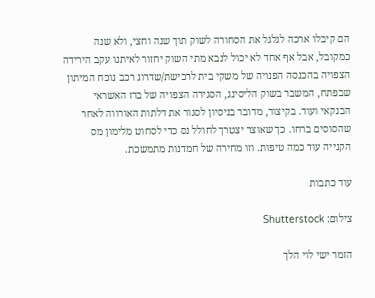הם קיבלו ארכה לגלגל את הסחורה לשוק תוך שנה וחצי, ולא שנה כמקובל, אבל אף אחד לא יכול לנבא מתי השוק יחזור לאיתנו עקב הירידה הצפויה בהכנסה הפנויה של משקי בית לרכישת/שדרוג רכב נוכח המיתון שבפתח, המשבר בשוק הליסינג, הסגירה הצפויה של ברז האשראי הבנקאי ועוד. בקיצור, מדובר בניסיון לסגור את דלתות האורווה לאחר שהסוסים ברחו. כך שאוצר יצטרך לחולל נס כדי לסחוט מלימון מס הקנייה עוד כמה טיפות. וזו מחירה של חמדנות מתמשכת.

עוד כתבות

צילום: Shutterstock

הזמר ישי לוי הלך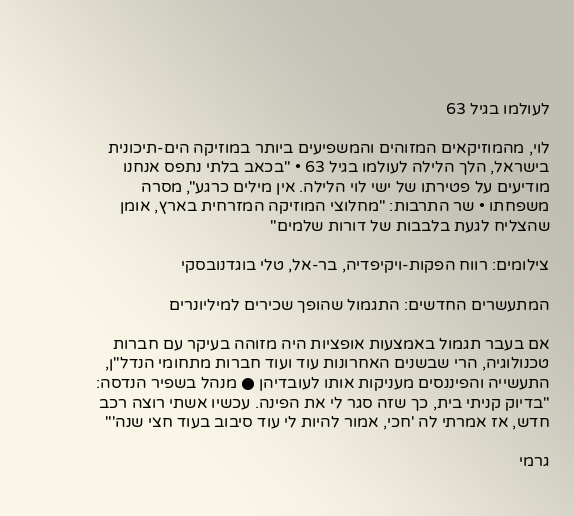לעולמו בגיל 63

לוי, מהמוזיקאים המזוהים והמשפיעים ביותר במוזיקה הים-תיכונית בישראל, הלך הלילה לעולמו בגיל 63 • "בכאב בלתי נתפס אנחנו מודיעים על פטירתו של ישי לוי הלילה. אין מילים כרגע", מסרה משפחתו • שר התרבות: "מחלוצי המוזיקה המזרחית בארץ, אומן שהצליח לגעת בלבבות של דורות שלמים"

צילומים: רווח הפקות-ויקיפדיה, בר-אל, טלי בוגדנובסקי

המתעשרים החדשים: התגמול שהופך שכירים למיליונרים

אם בעבר תגמול באמצעות אופציות היה מזוהה בעיקר עם חברות טכנולוגיה, הרי שבשנים האחרונות עוד ועוד חברות מתחומי הנדל"ן, התעשייה והפיננסים מעניקות אותו לעובדיהן ● מנהל בשפיר הנדסה: "בדיוק קניתי בית, כך שזה סגר לי את הפינה. עכשיו אשתי רוצה רכב חדש, אז אמרתי לה 'חכי, אמור להיות לי עוד סיבוב בעוד חצי שנה'"

גרמי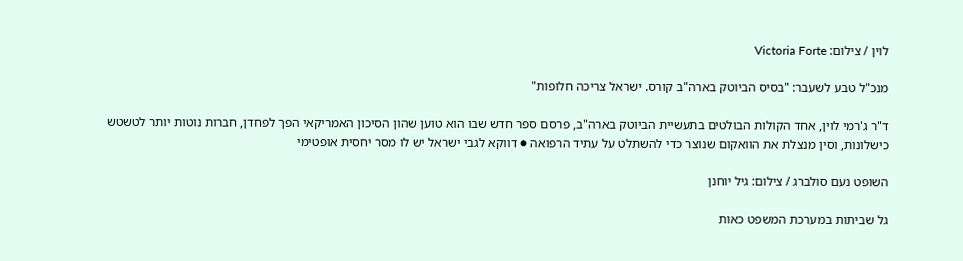לוין / צילום: Victoria Forte

מנכ"ל טבע לשעבר: "בסיס הביוטק בארה"ב קורס. ישראל צריכה חלופות"

ד"ר ג'רמי לוין, אחד הקולות הבולטים בתעשיית הביוטק בארה"ב, פרסם ספר חדש שבו הוא טוען שהון הסיכון האמריקאי הפך לפחדן, חברות נוטות יותר לטשטש כישלונות, וסין מנצלת את הוואקום שנוצר כדי להשתלט על עתיד הרפואה ● דווקא לגבי ישראל יש לו מסר יחסית אופטימי

השופט נעם סולברג / צילום: גיל יוחנן

גל שביתות במערכת המשפט כאות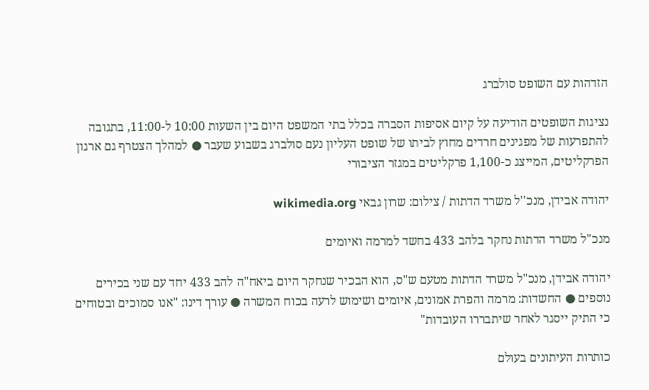הזדהות עם השופט סולברג

נציגות השופטים הודיעה על קיום אסיפות הסברה בכלל בתי המשפט היום בין השעות 10:00 ל-11:00, בתגובה להתפרעות של מפגינים חרדים מחוץ לביתו של שופט העליון נעם סולברג בשבוע שעבר ● למהלך הצטרף גם ארגון הפרקליטים, המייצג כ-1,100 פרקליטים במגזר הציבורי

יהודה אבידן, מנכ''ל משרד הדתות / צילום: שרון גבאי wikimedia.org

מנכ"ל משרד הדתות נחקר בלהב 433 בחשד למרמה ואיומים

יהודה אבידן, מנכ"ל משרד הדתות מטעם ש"ס, הוא הבכיר שנחקר היום ביאח"ה להב 433 יחד עם שני בכירים נוספים ● החשדות: מרמה והפרת אמונים, איומים ושימוש לרעה בכוח המשרה ● עורך דינו: "אנו סמוכים ובטוחים כי התיק ייסגר לאחר שיתבררו העובדות"

כותרות העיתונים בעולם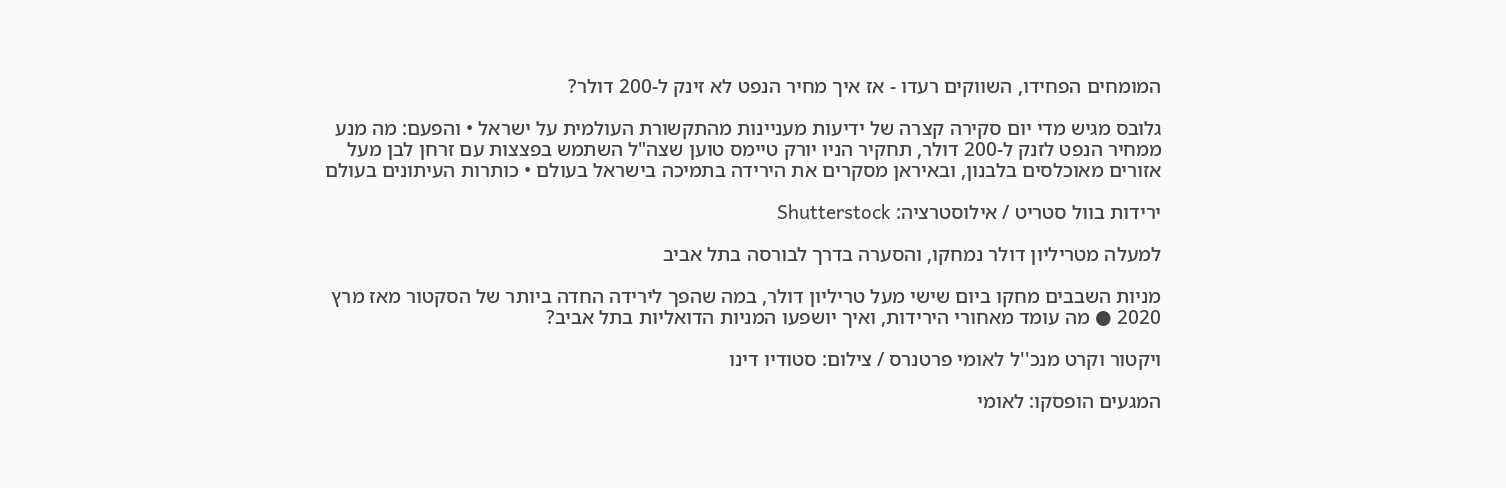המומחים הפחידו, השווקים רעדו - אז איך מחיר הנפט לא זינק ל-200 דולר?

גלובס מגיש מדי יום סקירה קצרה של ידיעות מעניינות מהתקשורת העולמית על ישראל • והפעם: מה מנע ממחיר הנפט לזנק ל-200 דולר, תחקיר הניו יורק טיימס טוען שצה"ל השתמש בפצצות עם זרחן לבן מעל אזורים מאוכלסים בלבנון, ובאיראן מסקרים את הירידה בתמיכה בישראל בעולם • כותרות העיתונים בעולם

ירידות בוול סטריט / אילוסטרציה: Shutterstock

למעלה מטריליון דולר נמחקו, והסערה בדרך לבורסה בתל אביב

מניות השבבים מחקו ביום שישי מעל טריליון דולר, במה שהפך לירידה החדה ביותר של הסקטור מאז מרץ 2020 ● מה עומד מאחורי הירידות, ואיך יושפעו המניות הדואליות בתל אביב?

ויקטור וקרט מנכ''ל לאומי פרטנרס / צילום: סטודיו דינו

המגעים הופסקו: לאומי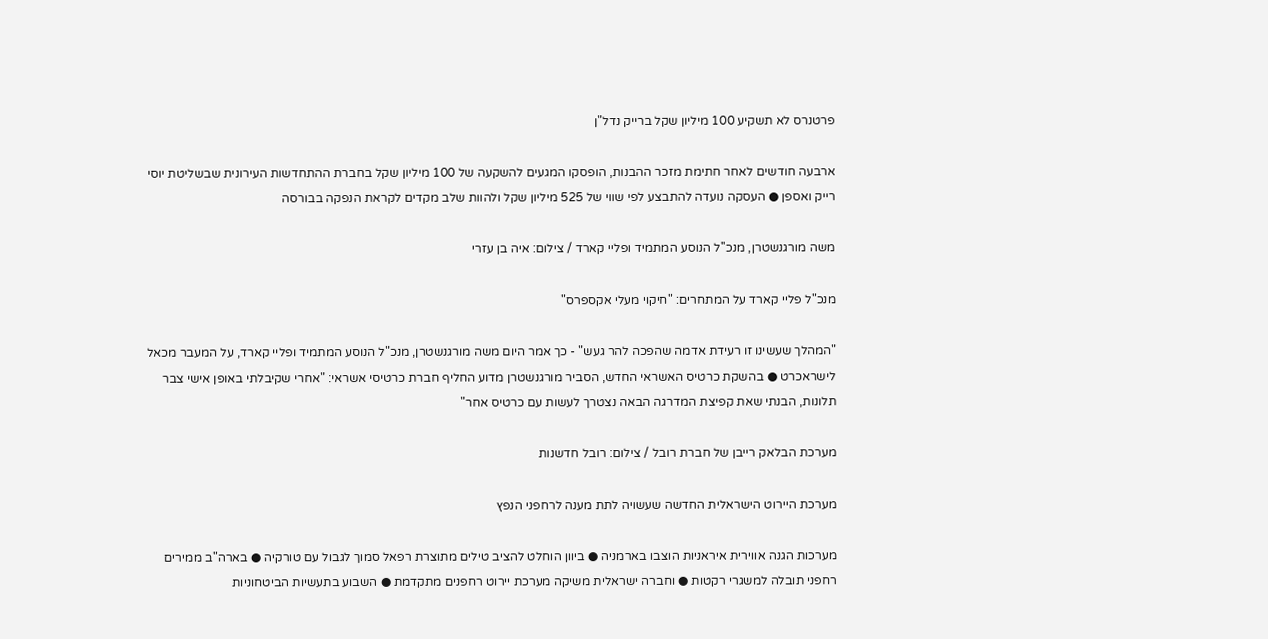פרטנרס לא תשקיע 100 מיליון שקל ברייק נדל"ן

ארבעה חודשים לאחר חתימת מזכר ההבנות, הופסקו המגעים להשקעה של 100 מיליון שקל בחברת ההתחדשות העירונית שבשליטת יוסי רייק ואספן ● העסקה נועדה להתבצע לפי שווי של 525 מיליון שקל ולהוות שלב מקדים לקראת הנפקה בבורסה

משה מורגנשטרן, מנכ''ל הנוסע המתמיד ופליי קארד / צילום: איה בן עזרי

מנכ"ל פליי קארד על המתחרים: "חיקוי מעלי אקספרס"

"המהלך שעשינו זו רעידת אדמה שהפכה להר געש" - כך אמר היום משה מורגנשטרן, מנכ"ל הנוסע המתמיד ופליי קארד, על המעבר מכאל לישראכרט ● בהשקת כרטיס האשראי החדש, הסביר מורגנשטרן מדוע החליף חברת כרטיסי אשראי: "אחרי שקיבלתי באופן אישי צבר תלונות, הבנתי שאת קפיצת המדרגה הבאה נצטרך לעשות עם כרטיס אחר"

מערכת הבלאק רייבן של חברת רובל / צילום: רובל חדשנות

מערכת היירוט הישראלית החדשה שעשויה לתת מענה לרחפני הנפץ

מערכות הגנה אווירית איראניות הוצבו בארמניה ● ביוון הוחלט להציב טילים מתוצרת רפאל סמוך לגבול עם טורקיה ● בארה"ב ממירים רחפני תובלה למשגרי רקטות ● וחברה ישראלית משיקה מערכת יירוט רחפנים מתקדמת ● השבוע בתעשיות הביטחוניות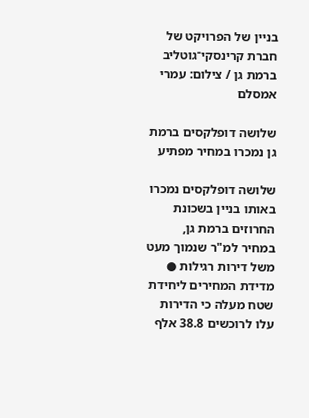בניין של הפרויקט של חברת קרינסקי־גוטליב ברמת גן / צילום: עמרי אמסלם

שלושה דופלקסים ברמת גן נמכרו במחיר מפתיע

שלושה דופלקסים נמכרו באותו בניין בשכונת החרוזים ברמת גן, במחיר למ"ר שנמוך מעט משל דירות רגילות ● מדידת המחירים ליחידת שטח מעלה כי הדירות עלו לרוכשים 38.8 אלף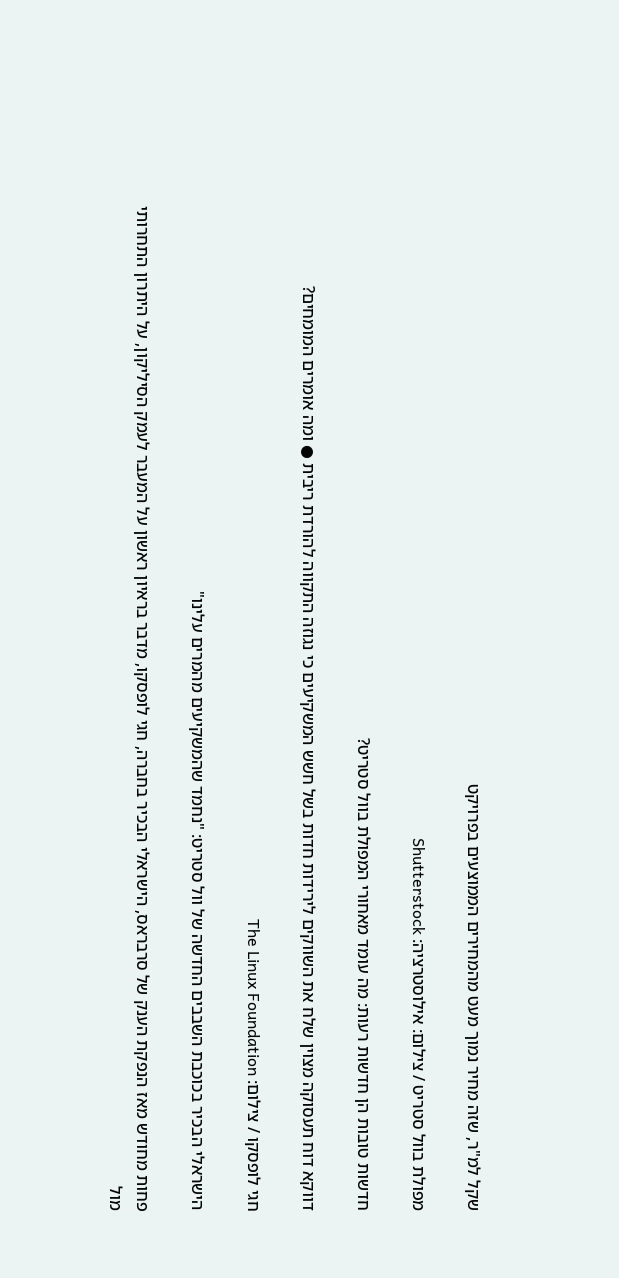שקל למ"ר, שזה מחיר נמוך מעט מהמחירים הממוצעים בפרויקט

מפולת בוול סטריט / צילום: אילוסטרציה: Shutterstock

חדשות טובות הן חדשות רעות: מה עומד מאחורי המפולת בוול סטריט?

דווקא דוח תעסוקה מצוין שלח את השווקים לירידות חדות בשל חשש המשקיעים כי נגוזה התקווה להורדת ריבית ● ומה אומרים המומחים?

חגי לופסקו / צילום: The Linux Foundation

הישראלי הבכיר בכוכבת השבבים החדשה של וול סטריט: "נחמד שהמשקיעים מהמרים עלינו"

פחות מחודש מאז הנפקת הענק של סרבראס, הישראלי הבכיר בחברה, חגי לופסקו, מדבר בראיון ראשון על המעבר לעמק הסיליקון, על היתרון התחרותי מול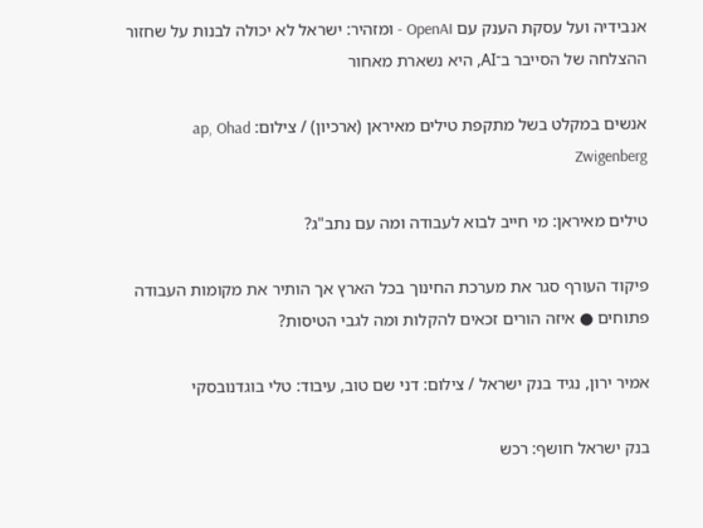אנבידיה ועל עסקת הענק עם OpenAI - ומזהיר: ישראל לא יכולה לבנות על שחזור ההצלחה של הסייבר ב־AI, היא נשארת מאחור

אנשים במקלט בשל מתקפת טילים מאיראן (ארכיון) / צילום: ap, Ohad Zwigenberg

טילים מאיראן: מי חייב לבוא לעבודה ומה עם נתב"ג?

פיקוד העורף סגר את מערכת החינוך בכל הארץ אך הותיר את מקומות העבודה פתוחים ● איזה הורים זכאים להקלות ומה לגבי הטיסות?

אמיר ירון, נגיד בנק ישראל / צילום: דני שם טוב, עיבוד: טלי בוגדנובסקי

בנק ישראל חושף: רכש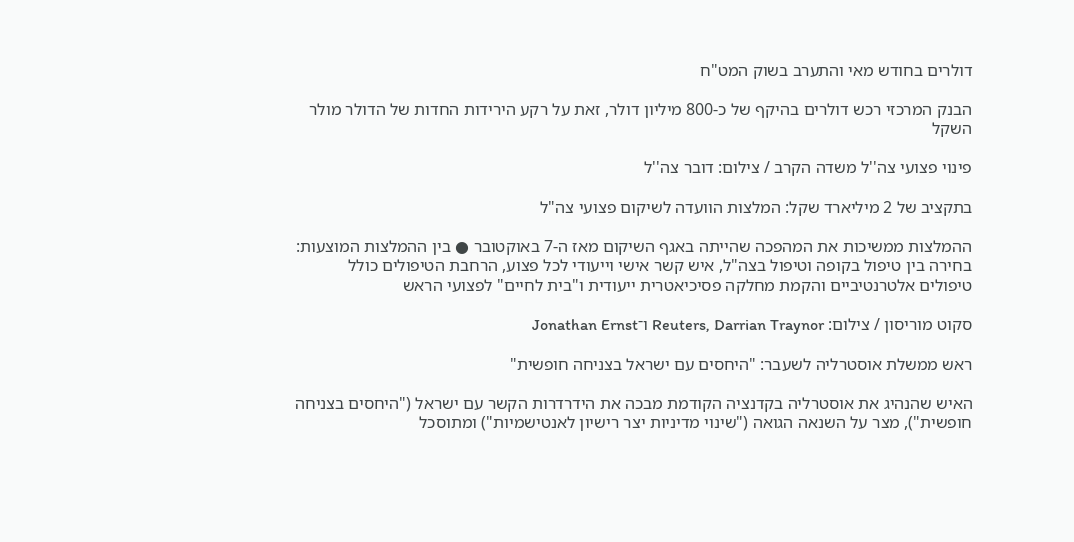דולרים בחודש מאי והתערב בשוק המט"ח

הבנק המרכזי רכש דולרים בהיקף של כ-800 מיליון דולר, זאת על רקע הירידות החדות של הדולר מולר השקל

פינוי פצועי צה''ל משדה הקרב / צילום: דובר צה''ל

בתקציב של 2 מיליארד שקל: המלצות הוועדה לשיקום פצועי צה"ל

ההמלצות ממשיכות את המהפכה שהייתה באגף השיקום מאז ה-7 באוקטובר ● בין ההמלצות המוצעות: בחירה בין טיפול בקופה וטיפול בצה"ל, איש קשר אישי וייעודי לכל פצוע, הרחבת הטיפולים כולל טיפולים אלטרנטיביים והקמת מחלקה פסיכיאטרית ייעודית ו"בית לחיים" לפצועי הראש

סקוט מוריסון / צילום: Reuters, Darrian Traynor ו־Jonathan Ernst

ראש ממשלת אוסטרליה לשעבר: "היחסים עם ישראל בצניחה חופשית"

האיש שהנהיג את אוסטרליה בקדנציה הקודמת מבכה את הידרדרות הקשר עם ישראל ("היחסים בצניחה חופשית"), מצר על השנאה הגואה ("שינוי מדיניות יצר רישיון לאנטישמיות") ומתוסכל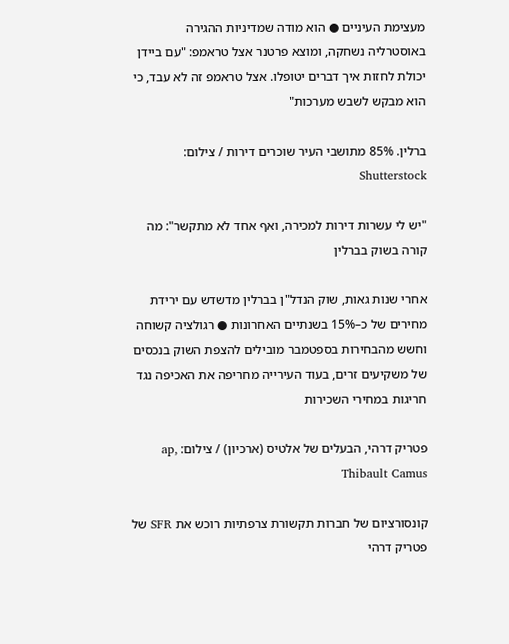מעצימת העיניים ● הוא מודה שמדיניות ההגירה באוסטרליה נשחקה, ומוצא פרטנר אצל טראמפ: "עם ביידן יכולת לחזות איך דברים יטופלו. אצל טראמפ זה לא עבד, כי הוא מבקש לשבש מערכות"

ברלין. 85% מתושבי העיר שוכרים דירות / צילום: Shutterstock

"יש לי עשרות דירות למכירה, ואף אחד לא מתקשר": מה קורה בשוק בברלין

אחרי שנות גאות, שוק הנדל"ן בברלין מדשדש עם ירידת מחירים של כ–15% בשנתיים האחרונות ● רגולציה קשוחה וחשש מהבחירות בספטמבר מובילים להצפת השוק בנכסים של משקיעים זרים, בעוד העירייה מחריפה את האכיפה נגד חריגות במחירי השכירות

פטריק דרהי, הבעלים של אלטיס (ארכיון) / צילום: ap, Thibault Camus

קונסורציום של חברות תקשורת צרפתיות רוכש את SFR של פטריק דרהי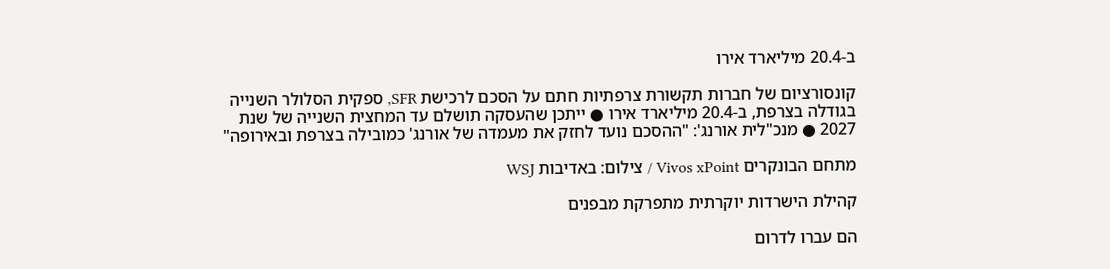ב-20.4 מיליארד אירו

קונסורציום של חברות תקשורת צרפתיות חתם על הסכם לרכישת SFR, ספקית הסלולר השנייה בגודלה בצרפת, ב-20.4 מיליארד אירו ● ייתכן שהעסקה תושלם עד המחצית השנייה של שנת 2027 ● מנכ"לית אורנג': "ההסכם נועד לחזק את מעמדה של אורנג' כמובילה בצרפת ובאירופה"

מתחם הבונקרים Vivos xPoint / צילום: באדיבות WSJ

קהילת הישרדות יוקרתית מתפרקת מבפנים

הם עברו לדרום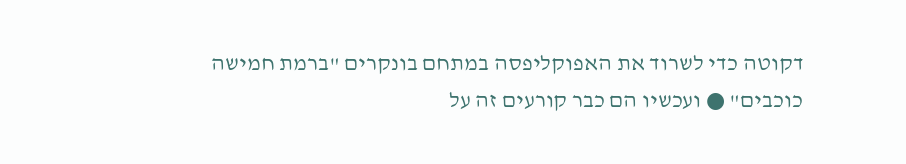דקוטה כדי לשרוד את האפוקליפסה במתחם בונקרים "ברמת חמישה כוכבים" ● ועכשיו הם כבר קורעים זה על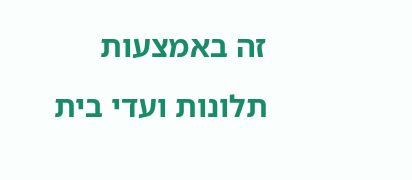זה באמצעות תלונות ועדי בית